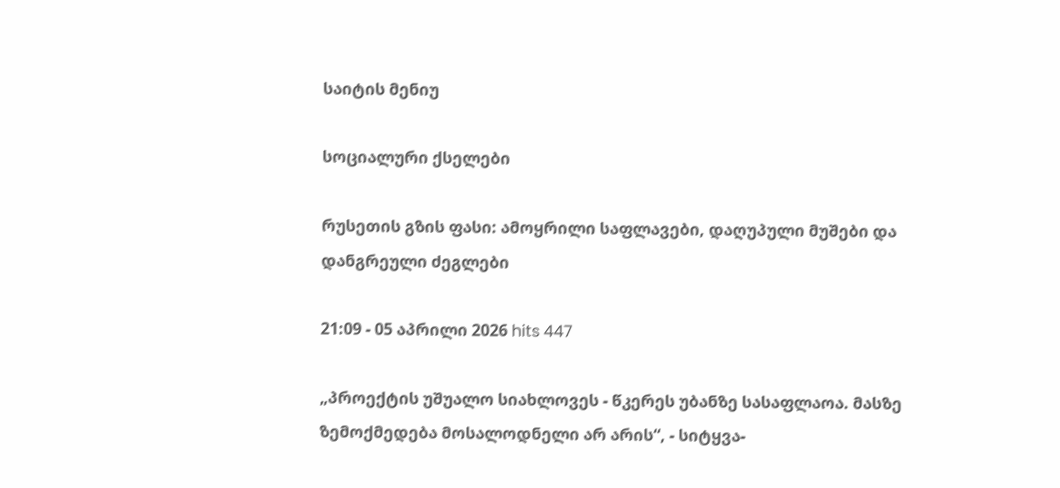საიტის მენიუ

სოციალური ქსელები

რუსეთის გზის ფასი: ამოყრილი საფლავები, დაღუპული მუშები და დანგრეული ძეგლები

21:09 - 05 აპრილი 2026 hits 447

„პროექტის უშუალო სიახლოვეს - წკერეს უბანზე სასაფლაოა. მასზე ზემოქმედება მოსალოდნელი არ არის“, - სიტყვა-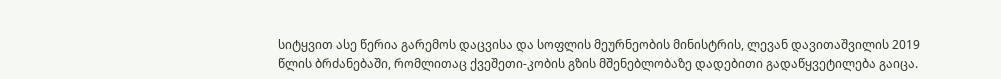სიტყვით ასე წერია გარემოს დაცვისა და სოფლის მეურნეობის მინისტრის, ლევან დავითაშვილის 2019 წლის ბრძანებაში, რომლითაც ქვეშეთი-კობის გზის მშენებლობაზე დადებითი გადაწყვეტილება გაიცა.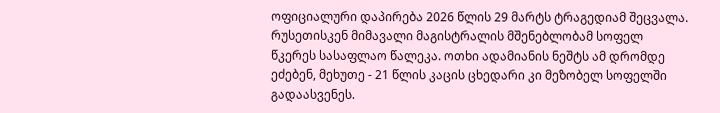ოფიციალური დაპირება 2026 წლის 29 მარტს ტრაგედიამ შეცვალა. რუსეთისკენ მიმავალი მაგისტრალის მშენებლობამ სოფელ წკერეს სასაფლაო წალეკა. ოთხი ადამიანის ნეშტს ამ დრომდე ეძებენ, მეხუთე - 21 წლის კაცის ცხედარი კი მეზობელ სოფელში გადაასვენეს.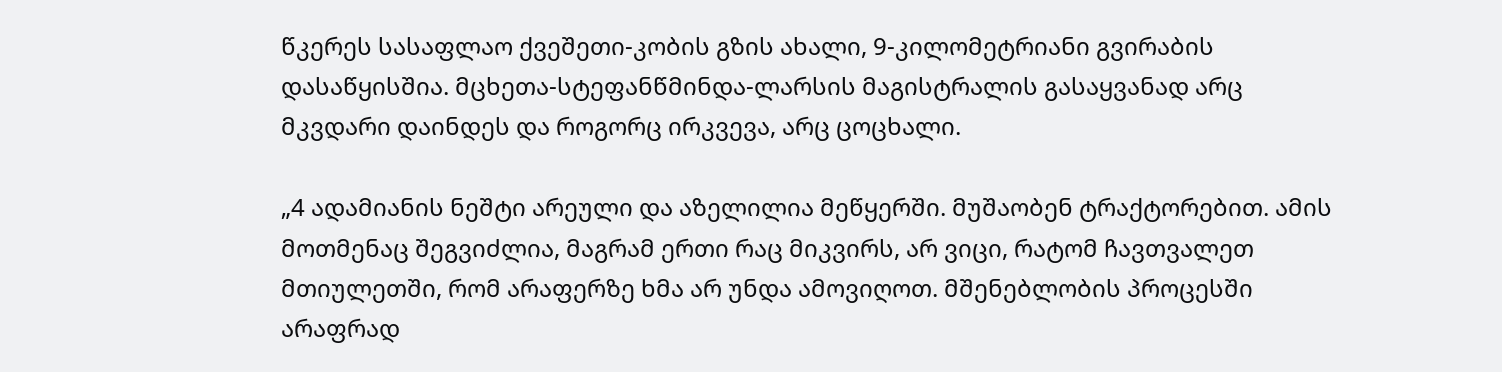წკერეს სასაფლაო ქვეშეთი-კობის გზის ახალი, 9-კილომეტრიანი გვირაბის დასაწყისშია. მცხეთა-სტეფანწმინდა-ლარსის მაგისტრალის გასაყვანად არც მკვდარი დაინდეს და როგორც ირკვევა, არც ცოცხალი.

„4 ადამიანის ნეშტი არეული და აზელილია მეწყერში. მუშაობენ ტრაქტორებით. ამის მოთმენაც შეგვიძლია, მაგრამ ერთი რაც მიკვირს, არ ვიცი, რატომ ჩავთვალეთ მთიულეთში, რომ არაფერზე ხმა არ უნდა ამოვიღოთ. მშენებლობის პროცესში არაფრად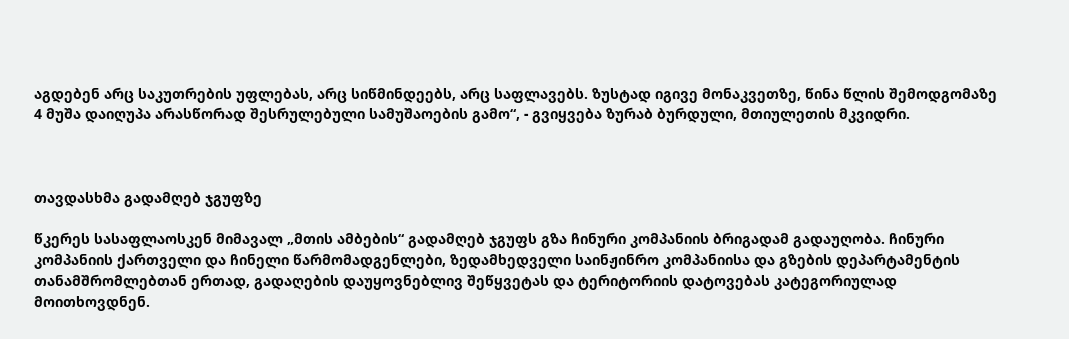აგდებენ არც საკუთრების უფლებას, არც სიწმინდეებს, არც საფლავებს. ზუსტად იგივე მონაკვეთზე, წინა წლის შემოდგომაზე 4 მუშა დაიღუპა არასწორად შესრულებული სამუშაოების გამო“, - გვიყვება ზურაბ ბურდული, მთიულეთის მკვიდრი.



თავდასხმა გადამღებ ჯგუფზე

წკერეს სასაფლაოსკენ მიმავალ „მთის ამბების“ გადამღებ ჯგუფს გზა ჩინური კომპანიის ბრიგადამ გადაუღობა. ჩინური კომპანიის ქართველი და ჩინელი წარმომადგენლები, ზედამხედველი საინჟინრო კომპანიისა და გზების დეპარტამენტის თანამშრომლებთან ერთად, გადაღების დაუყოვნებლივ შეწყვეტას და ტერიტორიის დატოვებას კატეგორიულად მოითხოვდნენ.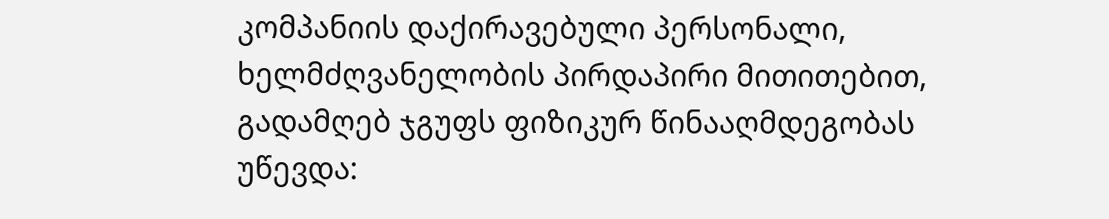კომპანიის დაქირავებული პერსონალი, ხელმძღვანელობის პირდაპირი მითითებით, გადამღებ ჯგუფს ფიზიკურ წინააღმდეგობას უწევდა: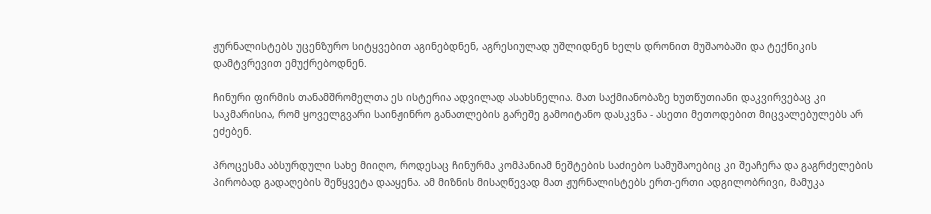ჟურნალისტებს უცენზურო სიტყვებით აგინებდნენ, აგრესიულად უშლიდნენ ხელს დრონით მუშაობაში და ტექნიკის დამტვრევით ემუქრებოდნენ.

ჩინური ფირმის თანამშრომელთა ეს ისტერია ადვილად ასახსნელია. მათ საქმიანობაზე ხუთწუთიანი დაკვირვებაც კი საკმარისია, რომ ყოველგვარი საინჟინრო განათლების გარეშე გამოიტანო დასკვნა - ასეთი მეთოდებით მიცვალებულებს არ ეძებენ.

პროცესმა აბსურდული სახე მიიღო, როდესაც ჩინურმა კომპანიამ ნეშტების საძიებო სამუშაოებიც კი შეაჩერა და გაგრძელების პირობად გადაღების შეწყვეტა დააყენა. ამ მიზნის მისაღწევად მათ ჟურნალისტებს ერთ-ერთი ადგილობრივი, მამუკა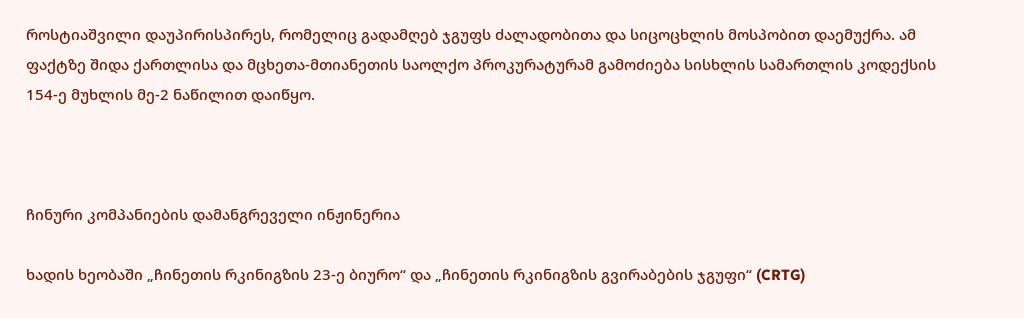როსტიაშვილი დაუპირისპირეს, რომელიც გადამღებ ჯგუფს ძალადობითა და სიცოცხლის მოსპობით დაემუქრა. ამ ფაქტზე შიდა ქართლისა და მცხეთა-მთიანეთის საოლქო პროკურატურამ გამოძიება სისხლის სამართლის კოდექსის 154-ე მუხლის მე-2 ნაწილით დაიწყო.



ჩინური კომპანიების დამანგრეველი ინჟინერია

ხადის ხეობაში „ჩინეთის რკინიგზის 23-ე ბიურო“ და „ჩინეთის რკინიგზის გვირაბების ჯგუფი“ (CRTG)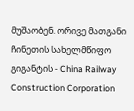მუშაობენ. ორივე მათგანი ჩინეთის სახელმწიფო გიგანტის - China Railway Construction Corporation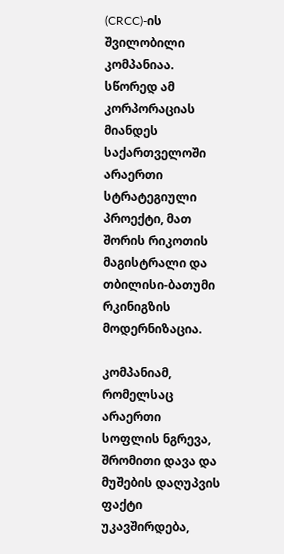(CRCC)-ის შვილობილი კომპანიაა. სწორედ ამ კორპორაციას მიანდეს საქართველოში არაერთი სტრატეგიული პროექტი, მათ შორის რიკოთის მაგისტრალი და თბილისი-ბათუმი რკინიგზის მოდერნიზაცია.

კომპანიამ, რომელსაც არაერთი სოფლის ნგრევა, შრომითი დავა და მუშების დაღუპვის ფაქტი უკავშირდება,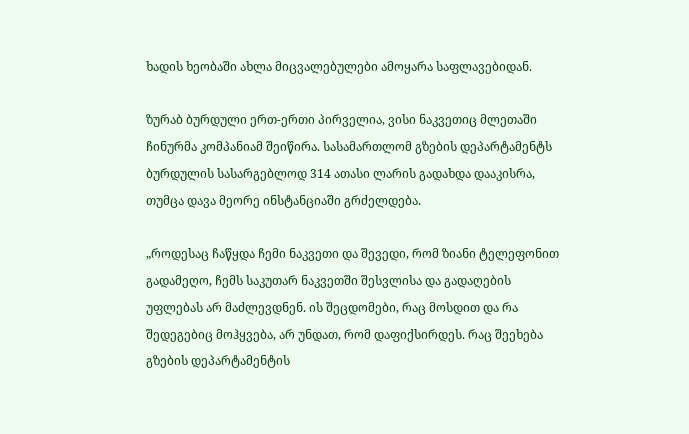ხადის ხეობაში ახლა მიცვალებულები ამოყარა საფლავებიდან.

ზურაბ ბურდული ერთ-ერთი პირველია, ვისი ნაკვეთიც მლეთაში ჩინურმა კომპანიამ შეიწირა. სასამართლომ გზების დეპარტამენტს ბურდულის სასარგებლოდ 314 ათასი ლარის გადახდა დააკისრა, თუმცა დავა მეორე ინსტანციაში გრძელდება.

„როდესაც ჩაწყდა ჩემი ნაკვეთი და შევედი, რომ ზიანი ტელეფონით გადამეღო, ჩემს საკუთარ ნაკვეთში შესვლისა და გადაღების უფლებას არ მაძლევდნენ. ის შეცდომები, რაც მოსდით და რა შედეგებიც მოჰყვება, არ უნდათ, რომ დაფიქსირდეს. რაც შეეხება გზების დეპარტამენტის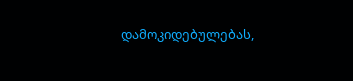დამოკიდებულებას,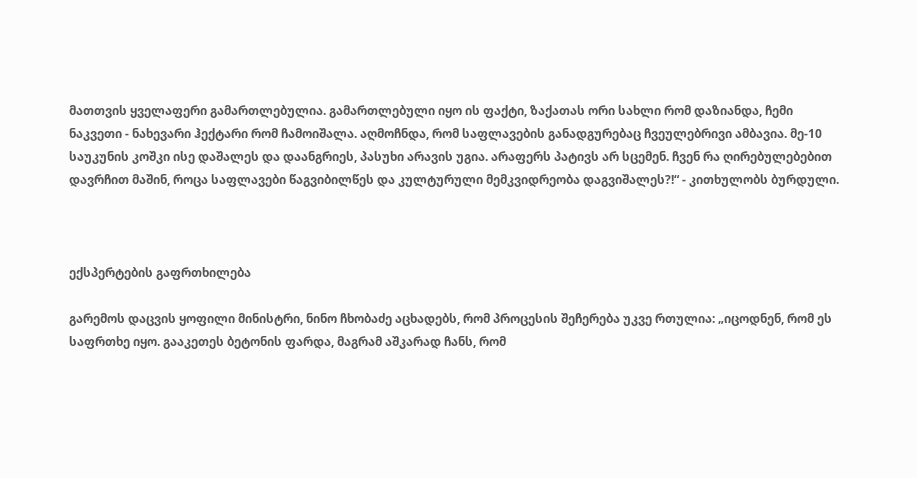მათთვის ყველაფერი გამართლებულია. გამართლებული იყო ის ფაქტი, ზაქათას ორი სახლი რომ დაზიანდა, ჩემი ნაკვეთი - ნახევარი ჰექტარი რომ ჩამოიშალა. აღმოჩნდა, რომ საფლავების განადგურებაც ჩვეულებრივი ამბავია. მე-10 საუკუნის კოშკი ისე დაშალეს და დაანგრიეს, პასუხი არავის უგია. არაფერს პატივს არ სცემენ. ჩვენ რა ღირებულებებით დავრჩით მაშინ, როცა საფლავები წაგვიბილწეს და კულტურული მემკვიდრეობა დაგვიშალეს?!“ - კითხულობს ბურდული.



ექსპერტების გაფრთხილება

გარემოს დაცვის ყოფილი მინისტრი, ნინო ჩხობაძე აცხადებს, რომ პროცესის შეჩერება უკვე რთულია: „იცოდნენ, რომ ეს საფრთხე იყო. გააკეთეს ბეტონის ფარდა, მაგრამ აშკარად ჩანს, რომ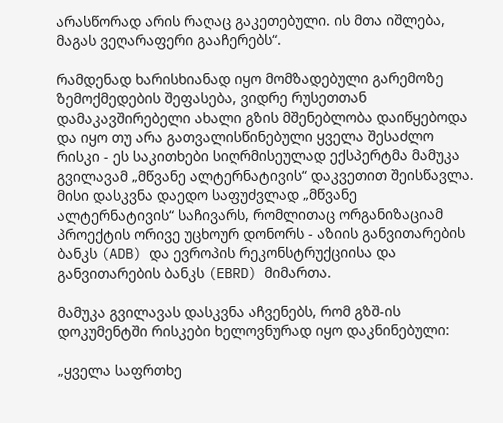არასწორად არის რაღაც გაკეთებული. ის მთა იშლება, მაგას ვეღარაფერი გააჩერებს“.

რამდენად ხარისხიანად იყო მომზადებული გარემოზე ზემოქმედების შეფასება, ვიდრე რუსეთთან დამაკავშირებელი ახალი გზის მშენებლობა დაიწყებოდა და იყო თუ არა გათვალისწინებული ყველა შესაძლო რისკი - ეს საკითხები სიღრმისეულად ექსპერტმა მამუკა გვილავამ „მწვანე ალტერნატივის“ დაკვეთით შეისწავლა. მისი დასკვნა დაედო საფუძვლად „მწვანე ალტერნატივის“ საჩივარს, რომლითაც ორგანიზაციამ პროექტის ორივე უცხოურ დონორს - აზიის განვითარების ბანკს (ADB) და ევროპის რეკონსტრუქციისა და განვითარების ბანკს (EBRD) მიმართა.

მამუკა გვილავას დასკვნა აჩვენებს, რომ გზშ-ის დოკუმენტში რისკები ხელოვნურად იყო დაკნინებული:

„ყველა საფრთხე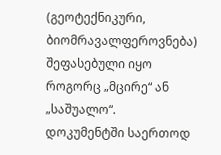(გეოტექნიკური, ბიომრავალფეროვნება) შეფასებული იყო როგორც „მცირე“ ან „საშუალო“. დოკუმენტში საერთოდ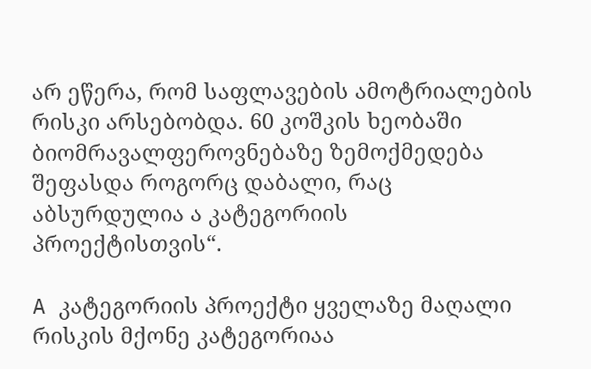არ ეწერა, რომ საფლავების ამოტრიალების რისკი არსებობდა. 60 კოშკის ხეობაში ბიომრავალფეროვნებაზე ზემოქმედება შეფასდა როგორც დაბალი, რაც აბსურდულია ა კატეგორიის პროექტისთვის“.

A კატეგორიის პროექტი ყველაზე მაღალი რისკის მქონე კატეგორიაა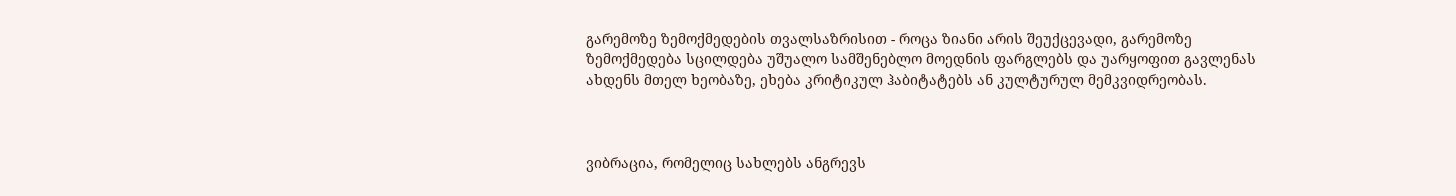გარემოზე ზემოქმედების თვალსაზრისით - როცა ზიანი არის შეუქცევადი, გარემოზე ზემოქმედება სცილდება უშუალო სამშენებლო მოედნის ფარგლებს და უარყოფით გავლენას ახდენს მთელ ხეობაზე, ეხება კრიტიკულ ჰაბიტატებს ან კულტურულ მემკვიდრეობას.



ვიბრაცია, რომელიც სახლებს ანგრევს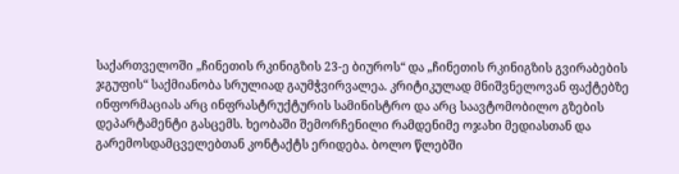საქართველოში „ჩინეთის რკინიგზის 23-ე ბიუროს“ და „ჩინეთის რკინიგზის გვირაბების ჯგუფის“ საქმიანობა სრულიად გაუმჭვირვალეა. კრიტიკულად მნიშვნელოვან ფაქტებზე ინფორმაციას არც ინფრასტრუქტურის სამინისტრო და არც საავტომობილო გზების დეპარტამენტი გასცემს. ხეობაში შემორჩენილი რამდენიმე ოჯახი მედიასთან და გარემოსდამცველებთან კონტაქტს ერიდება. ბოლო წლებში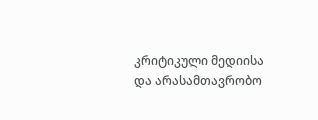კრიტიკული მედიისა და არასამთავრობო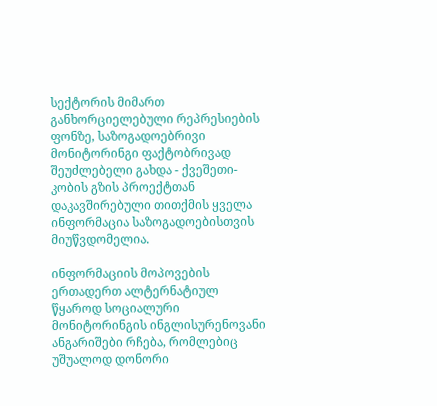სექტორის მიმართ განხორციელებული რეპრესიების ფონზე, საზოგადოებრივი მონიტორინგი ფაქტობრივად შეუძლებელი გახდა - ქვეშეთი-კობის გზის პროექტთან დაკავშირებული თითქმის ყველა ინფორმაცია საზოგადოებისთვის მიუწვდომელია.

ინფორმაციის მოპოვების ერთადერთ ალტერნატიულ წყაროდ სოციალური მონიტორინგის ინგლისურენოვანი ანგარიშები რჩება, რომლებიც უშუალოდ დონორი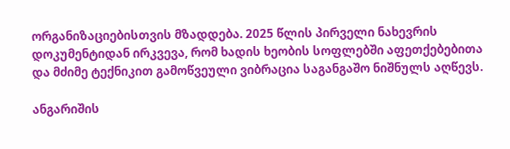ორგანიზაციებისთვის მზადდება. 2025 წლის პირველი ნახევრის დოკუმენტიდან ირკვევა, რომ ხადის ხეობის სოფლებში აფეთქებებითა და მძიმე ტექნიკით გამოწვეული ვიბრაცია საგანგაშო ნიშნულს აღწევს.

ანგარიშის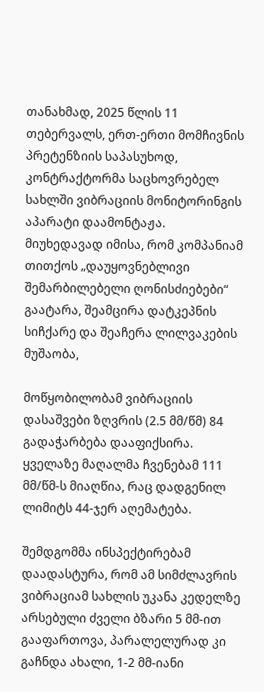თანახმად, 2025 წლის 11 თებერვალს, ერთ-ერთი მომჩივნის პრეტენზიის საპასუხოდ, კონტრაქტორმა საცხოვრებელ სახლში ვიბრაციის მონიტორინგის აპარატი დაამონტაჟა. მიუხედავად იმისა, რომ კომპანიამ თითქოს „დაუყოვნებლივი შემარბილებელი ღონისძიებები“ გაატარა, შეამცირა დატკეპნის სიჩქარე და შეაჩერა ლილვაკების მუშაობა,

მოწყობილობამ ვიბრაციის დასაშვები ზღვრის (2.5 მმ/წმ) 84 გადაჭარბება დააფიქსირა. ყველაზე მაღალმა ჩვენებამ 111 მმ/წმ-ს მიაღწია, რაც დადგენილ ლიმიტს 44-ჯერ აღემატება.

შემდგომმა ინსპექტირებამ დაადასტურა, რომ ამ სიმძლავრის ვიბრაციამ სახლის უკანა კედელზე არსებული ძველი ბზარი 5 მმ-ით გააფართოვა, პარალელურად კი გაჩნდა ახალი, 1-2 მმ-იანი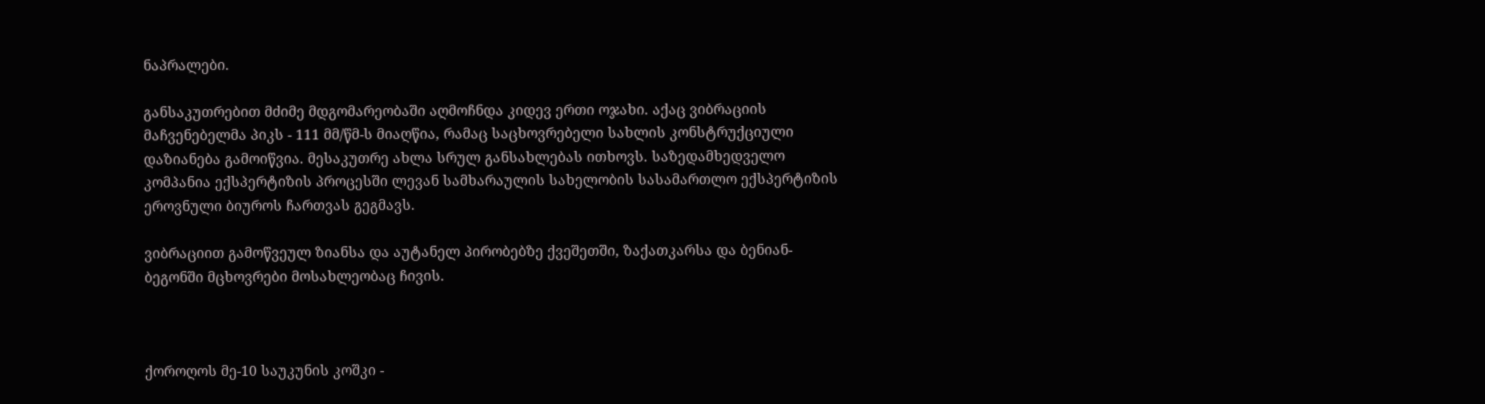ნაპრალები.

განსაკუთრებით მძიმე მდგომარეობაში აღმოჩნდა კიდევ ერთი ოჯახი. აქაც ვიბრაციის მაჩვენებელმა პიკს - 111 მმ/წმ-ს მიაღწია, რამაც საცხოვრებელი სახლის კონსტრუქციული დაზიანება გამოიწვია. მესაკუთრე ახლა სრულ განსახლებას ითხოვს. საზედამხედველო კომპანია ექსპერტიზის პროცესში ლევან სამხარაულის სახელობის სასამართლო ექსპერტიზის ეროვნული ბიუროს ჩართვას გეგმავს.

ვიბრაციით გამოწვეულ ზიანსა და აუტანელ პირობებზე ქვეშეთში, ზაქათკარსა და ბენიან-ბეგონში მცხოვრები მოსახლეობაც ჩივის.



ქოროღოს მე-10 საუკუნის კოშკი -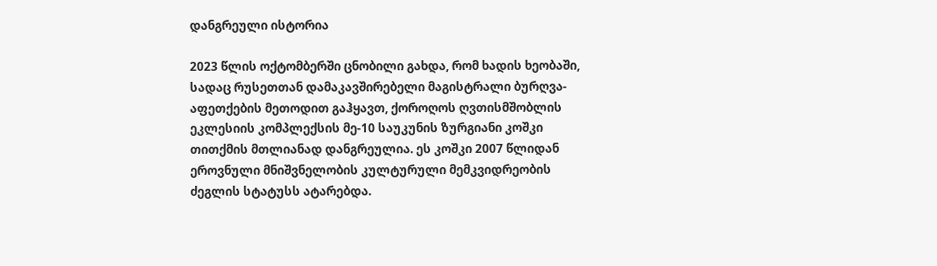დანგრეული ისტორია

2023 წლის ოქტომბერში ცნობილი გახდა, რომ ხადის ხეობაში, სადაც რუსეთთან დამაკავშირებელი მაგისტრალი ბურღვა-აფეთქების მეთოდით გაჰყავთ, ქოროღოს ღვთისმშობლის ეკლესიის კომპლექსის მე-10 საუკუნის ზურგიანი კოშკი თითქმის მთლიანად დანგრეულია. ეს კოშკი 2007 წლიდან ეროვნული მნიშვნელობის კულტურული მემკვიდრეობის ძეგლის სტატუსს ატარებდა.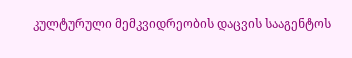კულტურული მემკვიდრეობის დაცვის სააგენტოს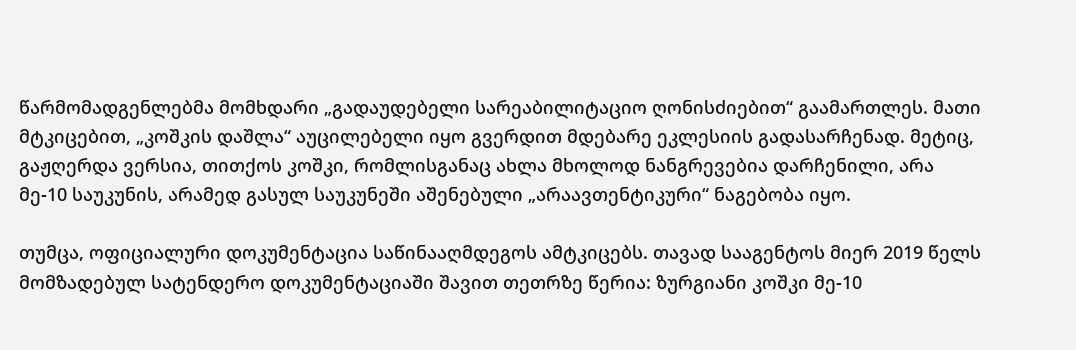წარმომადგენლებმა მომხდარი „გადაუდებელი სარეაბილიტაციო ღონისძიებით“ გაამართლეს. მათი მტკიცებით, „კოშკის დაშლა“ აუცილებელი იყო გვერდით მდებარე ეკლესიის გადასარჩენად. მეტიც, გაჟღერდა ვერსია, თითქოს კოშკი, რომლისგანაც ახლა მხოლოდ ნანგრევებია დარჩენილი, არა მე-10 საუკუნის, არამედ გასულ საუკუნეში აშენებული „არაავთენტიკური“ ნაგებობა იყო.

თუმცა, ოფიციალური დოკუმენტაცია საწინააღმდეგოს ამტკიცებს. თავად სააგენტოს მიერ 2019 წელს მომზადებულ სატენდერო დოკუმენტაციაში შავით თეთრზე წერია: ზურგიანი კოშკი მე-10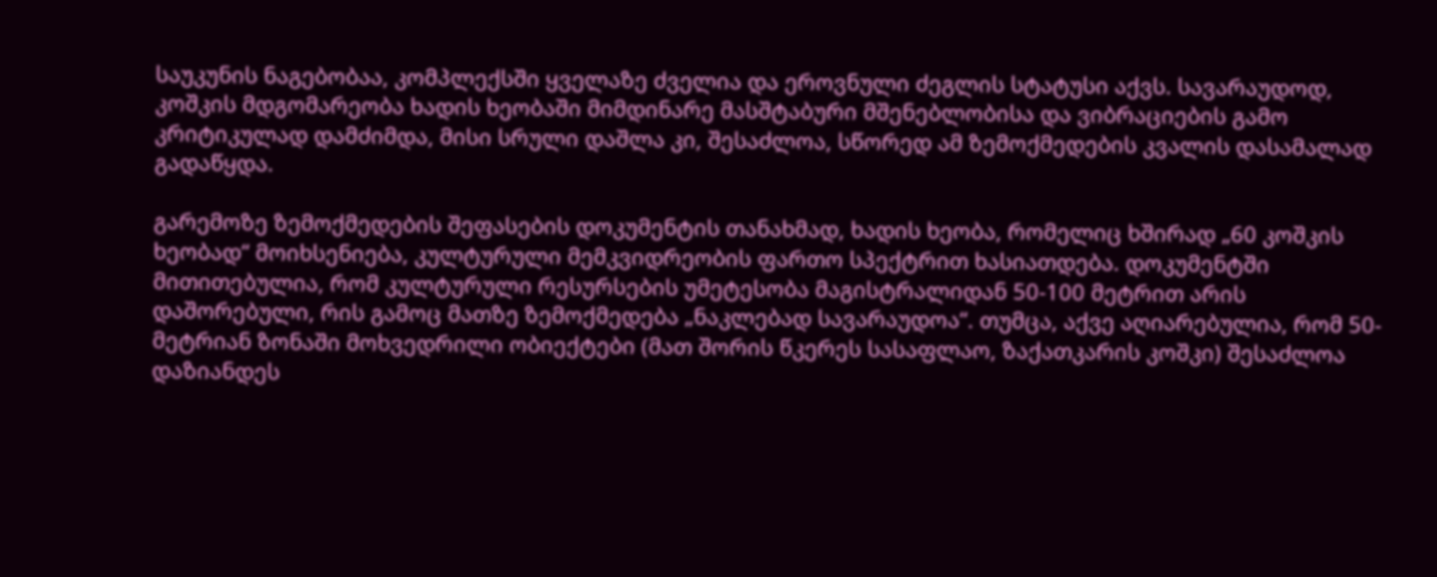საუკუნის ნაგებობაა, კომპლექსში ყველაზე ძველია და ეროვნული ძეგლის სტატუსი აქვს. სავარაუდოდ, კოშკის მდგომარეობა ხადის ხეობაში მიმდინარე მასშტაბური მშენებლობისა და ვიბრაციების გამო კრიტიკულად დამძიმდა, მისი სრული დაშლა კი, შესაძლოა, სწორედ ამ ზემოქმედების კვალის დასამალად გადაწყდა.

გარემოზე ზემოქმედების შეფასების დოკუმენტის თანახმად, ხადის ხეობა, რომელიც ხშირად „60 კოშკის ხეობად“ მოიხსენიება, კულტურული მემკვიდრეობის ფართო სპექტრით ხასიათდება. დოკუმენტში მითითებულია, რომ კულტურული რესურსების უმეტესობა მაგისტრალიდან 50-100 მეტრით არის დაშორებული, რის გამოც მათზე ზემოქმედება „ნაკლებად სავარაუდოა“. თუმცა, აქვე აღიარებულია, რომ 50-მეტრიან ზონაში მოხვედრილი ობიექტები (მათ შორის წკერეს სასაფლაო, ზაქათკარის კოშკი) შესაძლოა დაზიანდეს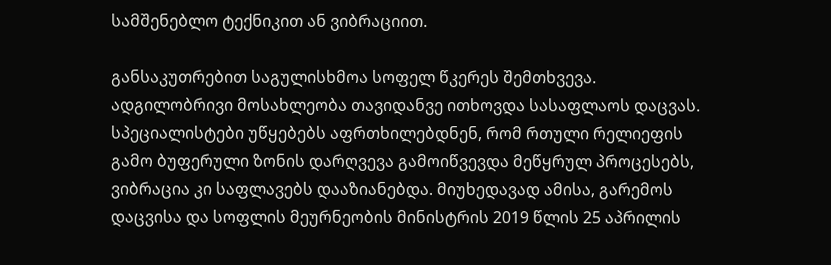სამშენებლო ტექნიკით ან ვიბრაციით.

განსაკუთრებით საგულისხმოა სოფელ წკერეს შემთხვევა. ადგილობრივი მოსახლეობა თავიდანვე ითხოვდა სასაფლაოს დაცვას. სპეციალისტები უწყებებს აფრთხილებდნენ, რომ რთული რელიეფის გამო ბუფერული ზონის დარღვევა გამოიწვევდა მეწყრულ პროცესებს, ვიბრაცია კი საფლავებს დააზიანებდა. მიუხედავად ამისა, გარემოს დაცვისა და სოფლის მეურნეობის მინისტრის 2019 წლის 25 აპრილის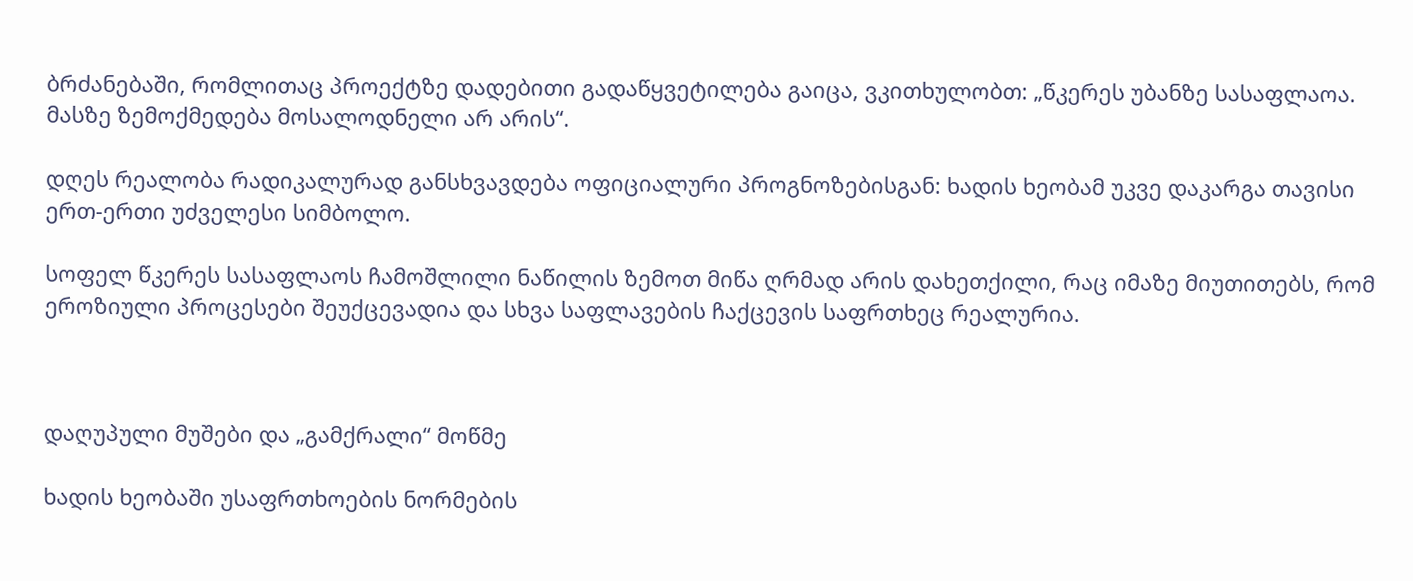ბრძანებაში, რომლითაც პროექტზე დადებითი გადაწყვეტილება გაიცა, ვკითხულობთ: „წკერეს უბანზე სასაფლაოა. მასზე ზემოქმედება მოსალოდნელი არ არის“.

დღეს რეალობა რადიკალურად განსხვავდება ოფიციალური პროგნოზებისგან: ხადის ხეობამ უკვე დაკარგა თავისი ერთ-ერთი უძველესი სიმბოლო.

სოფელ წკერეს სასაფლაოს ჩამოშლილი ნაწილის ზემოთ მიწა ღრმად არის დახეთქილი, რაც იმაზე მიუთითებს, რომ ეროზიული პროცესები შეუქცევადია და სხვა საფლავების ჩაქცევის საფრთხეც რეალურია.



დაღუპული მუშები და „გამქრალი“ მოწმე

ხადის ხეობაში უსაფრთხოების ნორმების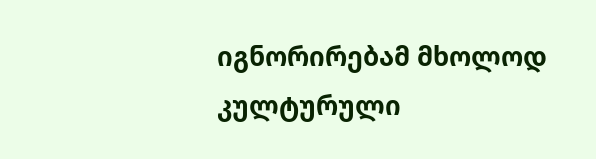იგნორირებამ მხოლოდ კულტურული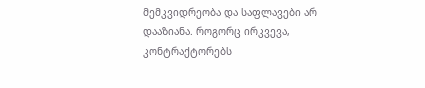მემკვიდრეობა და საფლავები არ დააზიანა. როგორც ირკვევა, კონტრაქტორებს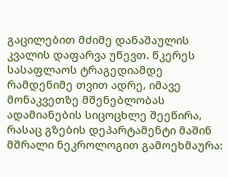გაცილებით მძიმე დანაშაულის კვალის დაფარვა უწევთ. წკერეს სასაფლაოს ტრაგედიამდე რამდენიმე თვით ადრე, იმავე მონაკვეთზე მშენებლობას ადამიანების სიცოცხლე შეეწირა, რასაც გზების დეპარტამენტი მაშინ მშრალი ნეკროლოგით გამოეხმაურა: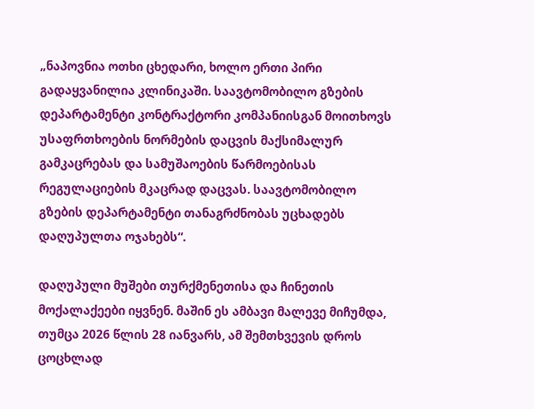„ნაპოვნია ოთხი ცხედარი, ხოლო ერთი პირი გადაყვანილია კლინიკაში. საავტომობილო გზების დეპარტამენტი კონტრაქტორი კომპანიისგან მოითხოვს უსაფრთხოების ნორმების დაცვის მაქსიმალურ გამკაცრებას და სამუშაოების წარმოებისას რეგულაციების მკაცრად დაცვას. საავტომობილო გზების დეპარტამენტი თანაგრძნობას უცხადებს დაღუპულთა ოჯახებს“.

დაღუპული მუშები თურქმენეთისა და ჩინეთის მოქალაქეები იყვნენ. მაშინ ეს ამბავი მალევე მიჩუმდა, თუმცა 2026 წლის 28 იანვარს, ამ შემთხვევის დროს ცოცხლად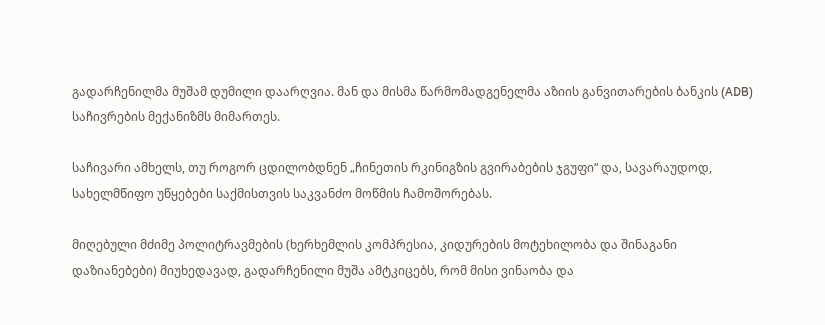გადარჩენილმა მუშამ დუმილი დაარღვია. მან და მისმა წარმომადგენელმა აზიის განვითარების ბანკის (ADB) საჩივრების მექანიზმს მიმართეს.

საჩივარი ამხელს, თუ როგორ ცდილობდნენ „ჩინეთის რკინიგზის გვირაბების ჯგუფი“ და, სავარაუდოდ, სახელმწიფო უწყებები საქმისთვის საკვანძო მოწმის ჩამოშორებას.

მიღებული მძიმე პოლიტრავმების (ხერხემლის კომპრესია, კიდურების მოტეხილობა და შინაგანი დაზიანებები) მიუხედავად, გადარჩენილი მუშა ამტკიცებს, რომ მისი ვინაობა და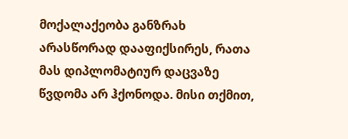მოქალაქეობა განზრახ არასწორად დააფიქსირეს, რათა მას დიპლომატიურ დაცვაზე წვდომა არ ჰქონოდა. მისი თქმით,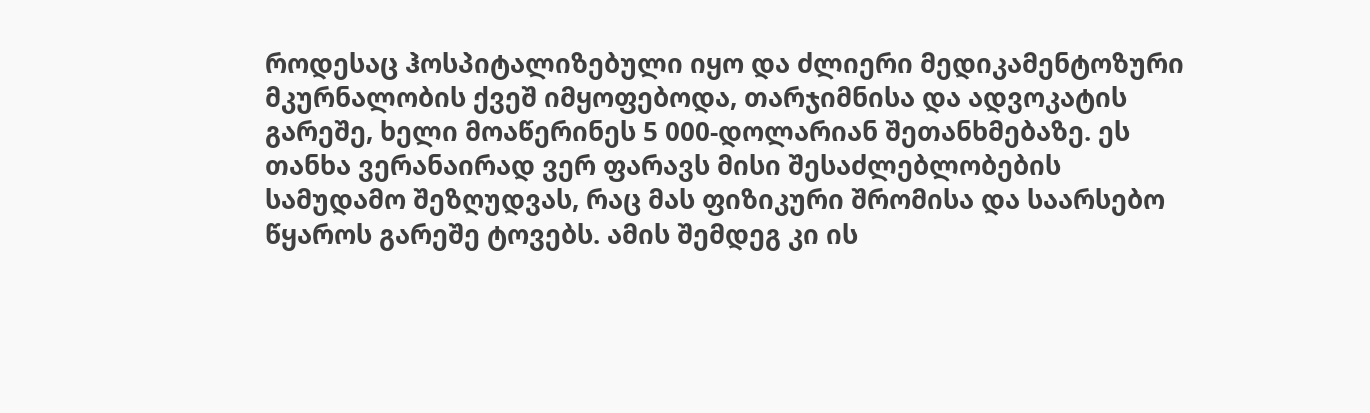როდესაც ჰოსპიტალიზებული იყო და ძლიერი მედიკამენტოზური მკურნალობის ქვეშ იმყოფებოდა, თარჯიმნისა და ადვოკატის გარეშე, ხელი მოაწერინეს 5 000-დოლარიან შეთანხმებაზე. ეს თანხა ვერანაირად ვერ ფარავს მისი შესაძლებლობების სამუდამო შეზღუდვას, რაც მას ფიზიკური შრომისა და საარსებო წყაროს გარეშე ტოვებს. ამის შემდეგ კი ის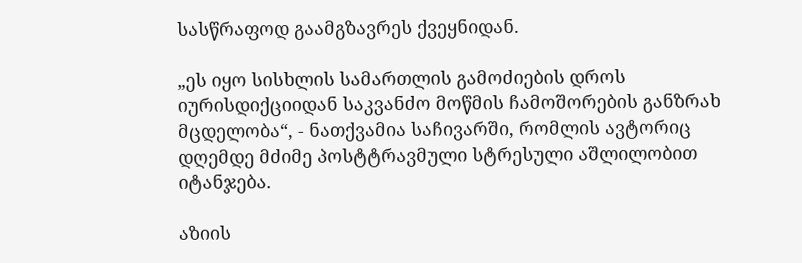სასწრაფოდ გაამგზავრეს ქვეყნიდან.

„ეს იყო სისხლის სამართლის გამოძიების დროს იურისდიქციიდან საკვანძო მოწმის ჩამოშორების განზრახ მცდელობა“, - ნათქვამია საჩივარში, რომლის ავტორიც დღემდე მძიმე პოსტტრავმული სტრესული აშლილობით იტანჯება.

აზიის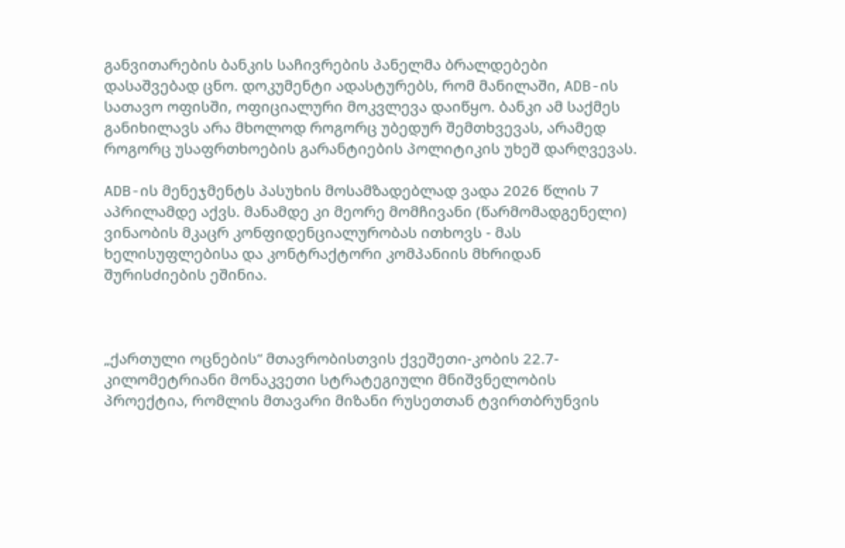განვითარების ბანკის საჩივრების პანელმა ბრალდებები დასაშვებად ცნო. დოკუმენტი ადასტურებს, რომ მანილაში, ADB-ის სათავო ოფისში, ოფიციალური მოკვლევა დაიწყო. ბანკი ამ საქმეს განიხილავს არა მხოლოდ როგორც უბედურ შემთხვევას, არამედ როგორც უსაფრთხოების გარანტიების პოლიტიკის უხეშ დარღვევას.

ADB-ის მენეჯმენტს პასუხის მოსამზადებლად ვადა 2026 წლის 7 აპრილამდე აქვს. მანამდე კი მეორე მომჩივანი (წარმომადგენელი) ვინაობის მკაცრ კონფიდენციალურობას ითხოვს - მას ხელისუფლებისა და კონტრაქტორი კომპანიის მხრიდან შურისძიების ეშინია.



„ქართული ოცნების“ მთავრობისთვის ქვეშეთი-კობის 22.7-კილომეტრიანი მონაკვეთი სტრატეგიული მნიშვნელობის პროექტია, რომლის მთავარი მიზანი რუსეთთან ტვირთბრუნვის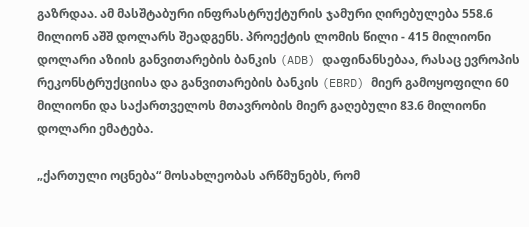გაზრდაა. ამ მასშტაბური ინფრასტრუქტურის ჯამური ღირებულება 558.6 მილიონ აშშ დოლარს შეადგენს. პროექტის ლომის წილი - 415 მილიონი დოლარი აზიის განვითარების ბანკის (ADB) დაფინანსებაა, რასაც ევროპის რეკონსტრუქციისა და განვითარების ბანკის (EBRD) მიერ გამოყოფილი 60 მილიონი და საქართველოს მთავრობის მიერ გაღებული 83.6 მილიონი დოლარი ემატება.

„ქართული ოცნება“ მოსახლეობას არწმუნებს, რომ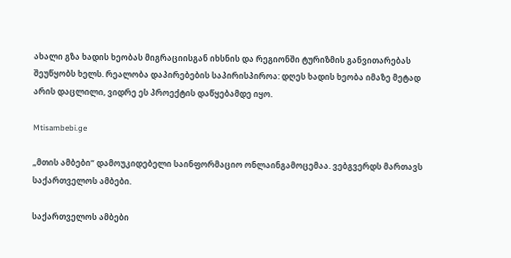ახალი გზა ხადის ხეობას მიგრაციისგან იხსნის და რეგიონში ტურიზმის განვითარებას შეუწყობს ხელს. რეალობა დაპირებების საპირისპიროა: დღეს ხადის ხეობა იმაზე მეტად არის დაცლილი, ვიდრე ეს პროექტის დაწყებამდე იყო.

Mtisambebi.ge

„მთის ამბები“ დამოუკიდებელი საინფორმაციო ონლაინგამოცემაა. ვებგვერდს მართავს საქართველოს ამბები.

საქართველოს ამბები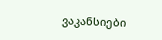ვაკანსიები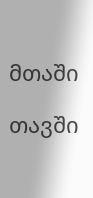მთაში

თავში